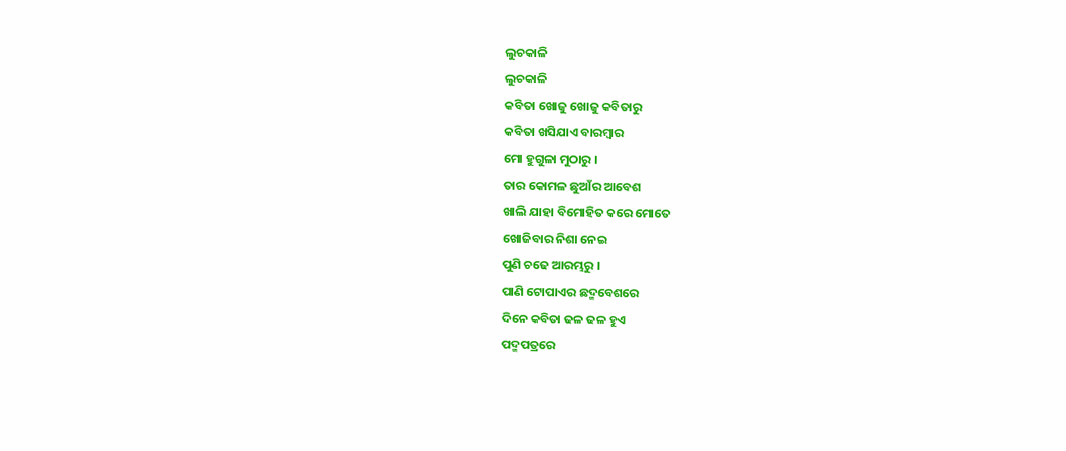ଲୁଚକାଳି
ଲୁଚକାଳି
କବିତା ଖୋଜୁ ଖୋଜୁ କବିତାରୁ
କବିତା ଖସିଯାଏ ବାରମ୍ବାର
ମୋ ହୁଗୁଳା ମୁଠାରୁ ।
ତାର କୋମଳ ଛୁଆଁର ଆବେଶ
ଖାଲି ଯାହା ବିମୋହିତ କରେ ମୋତେ
ଖୋଜିବାର ନିଶା ନେଇ
ପୁଣି ଚଢେ ଆରମ୍ଭରୁ ।
ପାଣି ଟୋପାଏର ଛଦ୍ମବେଶରେ
ଦିନେ କବିତା ଢଳ ଢଳ ହୁଏ
ପଦ୍ମପତ୍ରରେ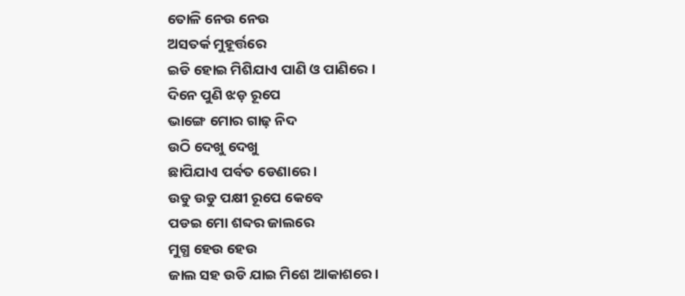ତୋଳି ନେଉ ନେଉ
ଅସତର୍କ ମୁହୂର୍ତ୍ତରେ
ଇଡି ହୋଇ ମିଶିଯାଏ ପାଣି ଓ ପାଣିରେ ।
ଦିନେ ପୁଣି ଝଡ଼ ରୂପେ
ଭାଙ୍ଗେ ମୋର ଗାଢ଼ ନିଦ
ଉଠି ଦେଖୁ ଦେଖୁ
ଛାପିଯାଏ ପର୍ବତ ଡେଣାରେ ।
ଉଡୁ ଉଡୁ ପକ୍ଷୀ ରୂପେ କେବେ
ପଡଇ ମୋ ଶବ୍ଦର ଜାଲରେ
ମୁଗ୍ଧ ହେଉ ହେଉ
ଜାଲ ସହ ଉଡି ଯାଇ ମିଶେ ଆକାଶରେ।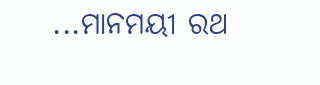...ମାନମୟୀ ରଥ